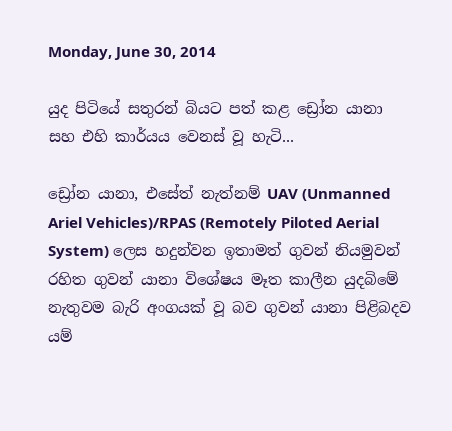Monday, June 30, 2014

යුද පිටියේ සතුරන් බියට පත් කළ ඩ්‍රෝන යානා සහ එහි කාර්යය වෙනස් වූ හැටි‍‍‍...

ඩ්‍රෝන යානා, එසේත් නැත්නම් UAV (Unmanned Ariel Vehicles)/RPAS (Remotely Piloted Aerial System) ලෙස හදුන්වන ඉතාමත් ගුවන් නියමුවන් රහිත ගුවන් යානා විශේෂය මෑත කාලීන යුදබිමේ නැතුවම බැරි අංගයක් වූ බව ගුවන් යානා පිළිබදව යම්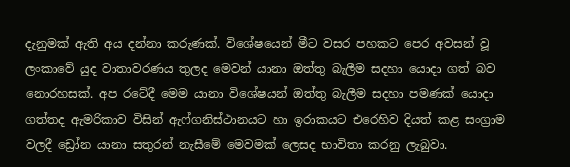දැනුමක් ඇති අය දන්නා කරුණක්. විශේෂයෙන් මීට වසර පහකට පෙර අවසන් වූ ලංකාවේ යුද වාතාවරණය තුලද මෙවන් යානා ඔත්තු බැලීම සදහා යොදා ගත් බව නොරහසක්. අප රටේදී මෙම යානා විශේෂයන් ඔත්තු බැලීම සදහා පමණක් යොදා ගත්තද ඇමරිකාව විසින් ඇෆ්ගනිස්ථානයට හා ඉරාකයට එරෙහිව දියත් කළ සංග්‍රාම වලදී ඩ්‍රෝන යානා සතුරන් නැසීමේ මෙවමක් ලෙසද භාවිතා කරනු ලැබුවා.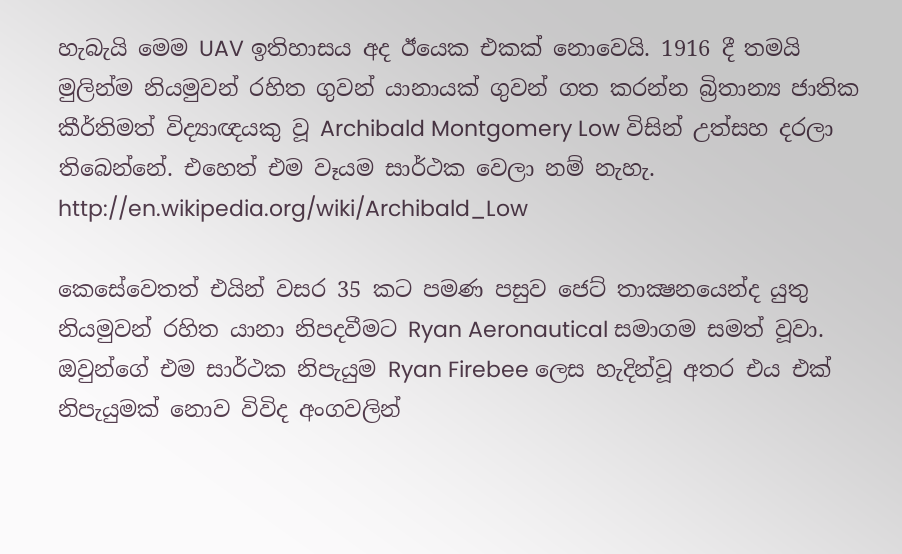හැබැයි මෙම UAV ඉතිහාසය අද ඊයෙක එකක් නොවෙයි. 1916 දී තමයි මුලින්ම නියමුවන් රහිත ගුවන් යානායක් ගුවන් ගත කරන්න බ්‍රිතාන්‍ය ජාතික කීර්තිමත් විද්‍යාඥයකු වූ Archibald Montgomery Low විසින් උත්සහ දරලා තිබෙන්නේ. එහෙත් එම වෑයම සාර්ථක වෙලා නම් නැහැ.
http://en.wikipedia.org/wiki/Archibald_Low

කෙසේවෙතත් එයින් වසර 35 කට පමණ පසුව ජෙට් තාක්‍ෂනයෙන්ද යුතු නියමුවන් රහිත යානා නිපදවීමට Ryan Aeronautical සමාගම සමත් වූවා. ඔවුන්ගේ එම සාර්ථක නිපැයුම Ryan Firebee ලෙස හැදින්වූ අතර එය එක් නිපැයුමක් නොව විවිද අංගවලින්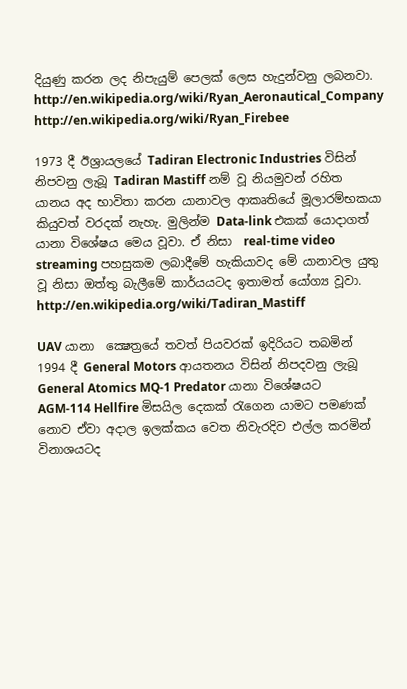දියුණු කරන ලද නිපැයුම් පෙලක් ලෙස හැදුන්වනු ලබනවා.
http://en.wikipedia.org/wiki/Ryan_Aeronautical_Company
http://en.wikipedia.org/wiki/Ryan_Firebee

1973 දී ඊශ්‍රායලයේ Tadiran Electronic Industries විසින් නිපවනු ලැබූ Tadiran Mastiff නම් වූ නියමුවන් රහිත යානය අද භාවිතා කරන යානාවල ආකෘතියේ මූලාරම්භකයා කියුවත් වරදක් නැහැ. මුලින්ම Data-link එකක් යොදාගත් යානා විශේෂය මෙය වූවා. ඒ නිසා  real-time video streaming පහසුකම ලබාදීමේ හැකියාවද මේ යානාවල යුතු වූ නිසා ඔත්තු බැලීමේ කාර්යයටද ඉතාමත් යෝග්‍ය වූවා.
http://en.wikipedia.org/wiki/Tadiran_Mastiff

UAV යානා ‍ ක්‍ෂෙත්‍රයේ තවත් පියවරක් ඉදිරියට තබමින් 1994 දී General Motors ආයතනය විසින් නිපදවනු ලැබූ General Atomics MQ-1 Predator යානා විශේෂයට AGM-114 Hellfire මිසයිල දෙකක් රැගෙන යාමට පමණක් නොව ඒවා අදාල ඉලක්කය වෙත නිවැරදිව එල්ල කරමින් විනාශයටද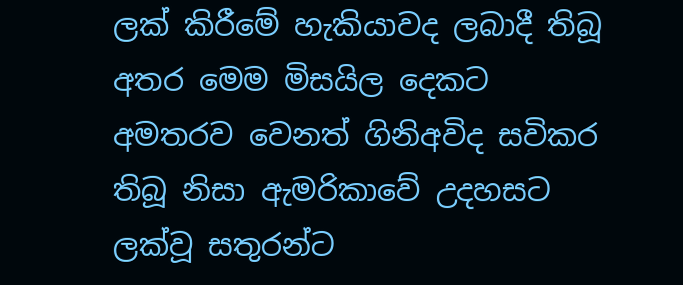ලක් කිරීමේ හැකියාවද ලබාදී තිබූ අතර මෙම මිසයිල දෙකට අමතරව වෙනත් ගිනිඅවිද සවිකර තිබූ නිසා ඇමරිකාවේ උදහසට ලක්වූ සතුරන්ට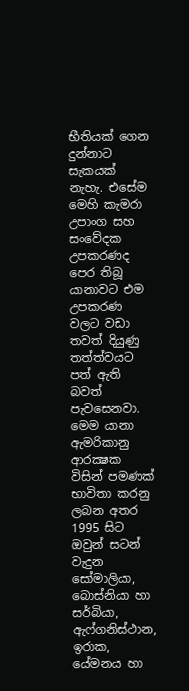භීතියක් ගෙන දුන්නාට සැකයක් නැහැ. එසේම මෙහි කැමරා උපාංග සහ සංවේදක උපකරණද පෙර තිබූ යානාවට එම උපකරණ වලට වඩා තවත් දියුණු තත්ත්වයට පත් ඇති බවත් පැවසෙනවා. මෙම යානා ඇමරිකානු ආරක්‍ෂක විසින් පමණක් භාවිතා කරනු ලබන අතර 1995 සිට ඔවුන් සටන් වැදුන සෝමාලියා, බොස්නියා හා සර්බියා, ඇෆ්ගනිස්ථාන, ඉරාක, යේමනය හා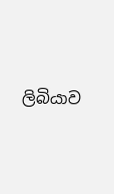ලිබියාව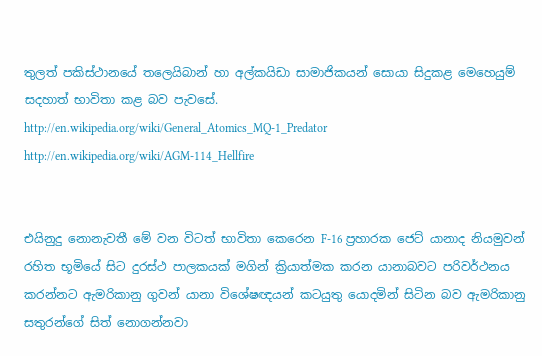තුලත් පකිස්ථානයේ තලෙයිබාන් හා අල්කයිඩා සාමාජිකයන් සොයා සිදු‍කළ මෙහෙයුම් සදහාත් භාවිතා කළ බව පැවසේ.
http://en.wikipedia.org/wiki/General_Atomics_MQ-1_Predator
http://en.wikipedia.org/wiki/AGM-114_Hellfire


එයිනුදු නොනැවතී මේ වන විටත් භාවිතා කෙරෙන F-16 ප්‍රහාරක ජෙට් යානාද නියමුවන් රහිත භූමියේ සිට දුරස්ථ පාලකයක් මගින් ක්‍රියාත්මක කරන යානාබවට පරිවර්ථනය කරන්නට ඇමරිකානු ගුවන් යානා විශේෂඥයන් කටයුතු යොදමින් සිටින බව ඇමරිකානු සතුරන්ගේ සිත් නොගන්නවා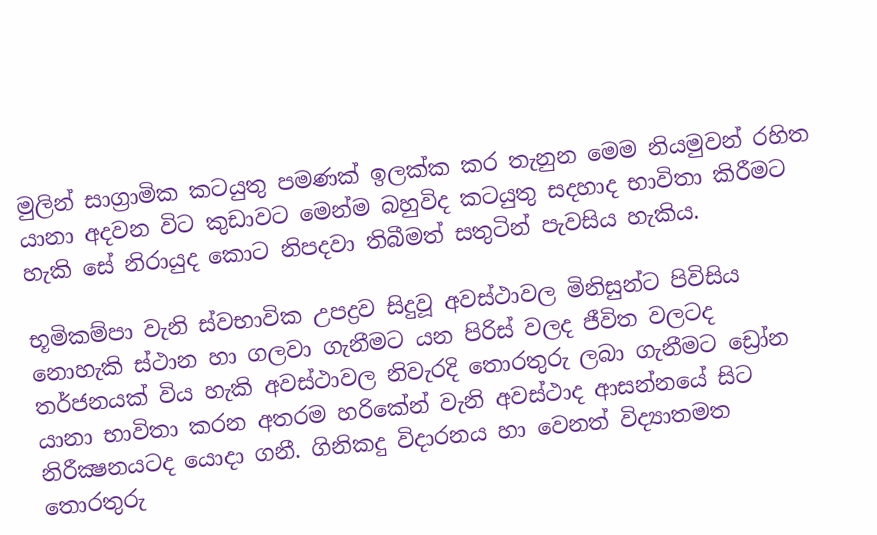මුලින් සාග්‍රාමික කටයුතු පමණක් ඉලක්ක කර තැනුන මෙම නියමුවන් රහිත යානා අදවන විට කුඩාවට මෙන්ම බහුවිද කටයුතු සදහාද භාවිතා කිරීමට හැකි සේ නිරායුද කොට නිපදවා තිබීමත් සතුටින් පැවසිය හැකිය.

භූමිකම්පා වැනි ස්වභාවික උපද්‍රව සිදුවූ අවස්ථාවල මිනිසුන්ට පිවිසිය නොහැකි ස්ථාන හා ගලවා ගැනීමට යන පිරිස් වලද ජීවිත වලටද තර්ජනයක් විය හැකි අවස්ථාවල නිවැරදි තොරතුරු ලබා ගැනීමට ඩ්‍රෝන යානා භාවිතා කරන අතරම හරිකේන් වැනි අවස්ථාද ආසන්නයේ සිට නිරීක්‍ෂනයටද යොදා ගනී. ගිනිකදු විදාරනය හා වෙනත් විද්‍යාතමත තොරතුරු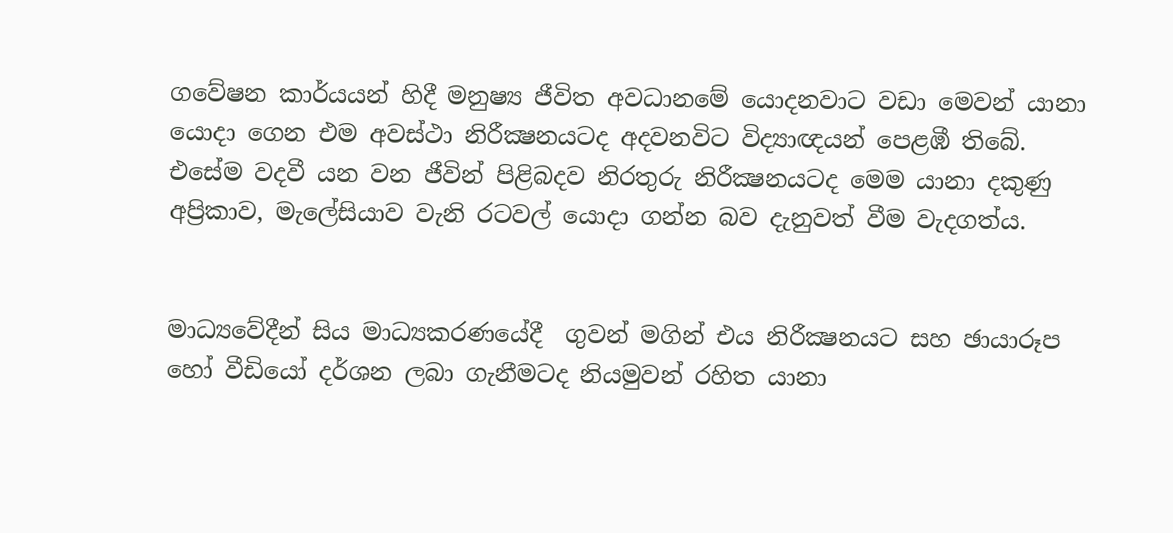ගවේෂන කාර්යයන් හිදී මනුෂ්‍ය ජීවිත අවධානමේ යොදනවාට වඩා මෙවන් යානා යොදා ගෙන එම අවස්ථා නිරීක්‍ෂනයටද අදවනවිට විද්‍යාඥයන් පෙළඹී තිබේ. එසේම වදවී යන වන ජීවින් පිළිබදව නිරතුරු නිරීක්‍ෂනයටද මෙම යානා දකුණු අප්‍රිකාව, මැලේසියාව වැනි රටවල් යොදා ගන්න බව දැනුවත් වීම වැදගත්ය.


මාධ්‍යවේදීන් සිය මාධ්‍යකරණයේදී  ගුවන් මගින් එය නිරීක්‍ෂනයට සහ ඡායාරූප හෝ වීඩියෝ දර්ශන ලබා ගැනීමටද නියමුවන් රහිත යානා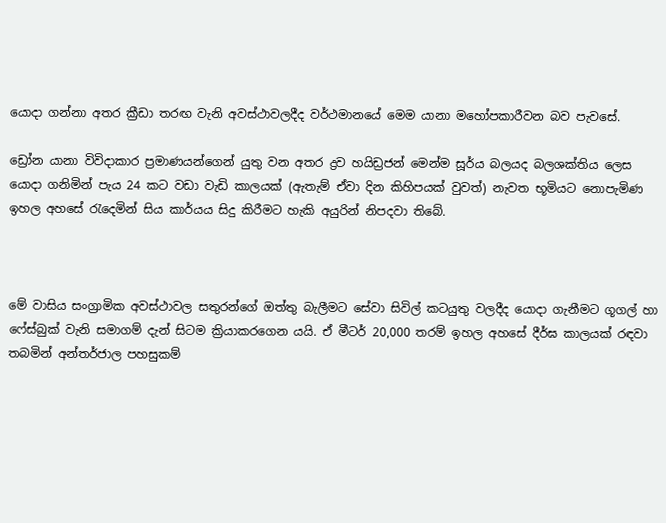යොදා ගන්නා අතර ක්‍රීඩා තරඟ වැනි අවස්ථාවලදීද වර්ථමානයේ මෙම යානා මහෝපකාරීවන බව පැවසේ.

ඩ්‍රෝන යානා විවිදාකාර ප්‍රමාණ‍යන්ගෙන් යුතු වන අතර ද්‍රව හයිඩ්‍රජන් මෙන්ම සූර්ය බලයද බලශක්තිය ලෙස යොදා ගනිමින් පැය 24 කට වඩා වැඩි කාලයක් (ඇතැම් ඒවා දින කිහිපයක් වුවත්) නැවත භූමියට නොපැමිණ ඉහල අහසේ රැදෙමින් සිය කාර්යය සිදු කිරීමට හැකි අයුරින් නිපදවා තිබේ.



මේ වාසිය සංග්‍රාමික අවස්ථාවල සතුරන්ගේ ඔත්තු බැලීමට සේවා සිවිල් කටයුතු වලදීද ‍යොදා ගැනීමට ගූගල් හා ෆේස්බුක් වැනි සමාගම් දැන් සිටම ක්‍රියාකරගෙන යයි. ඒ මීටර් 20,000 තරම් ඉහල අහසේ දීර්ඝ කාලයක් රඳවා තබමින් අන්තර්ජාල පහසුකම්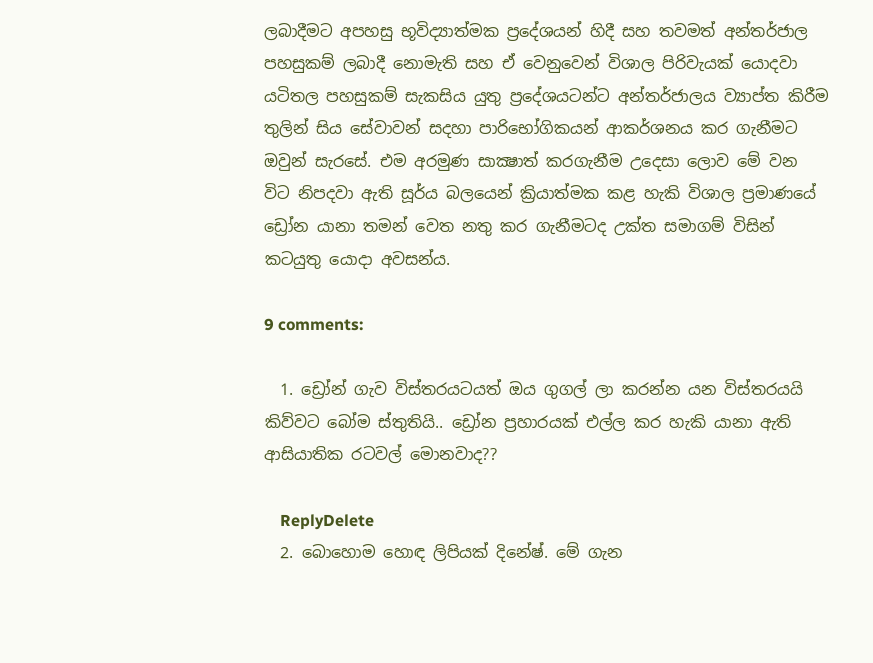ලබාදීමට අපහසු භූවිද්‍යාත්මක ප්‍රදේශයන් හිදී සහ තවමත් අන්තර්ජාල පහසුකම් ලබාදී නොමැති සහ ඒ වෙනුවෙන් විශාල පිරිවැයක් යොදවා යටිතල පහසුකම් සැකසිය යුතු ප්‍රදේශයටන්ට අන්තර්ජාලය ව්‍යාප්ත කිරීම තුලින් සිය සේවාවන් සදහා පාරිභෝගිකයන් ආකර්ශනය කර ගැනීමට ඔවුන් සැරසේ. එම අරමුණ සාක්‍ෂාත් කරගැනීම උදෙසා ලොව මේ වන විට නිපදවා ඇති සූර්ය බලයෙන් ක්‍රියාත්මක කළ හැකි විශාල ප්‍රමාණයේ ඩ්‍රෝන යානා තමන් වෙත නතු කර ගැනීමටද උක්ත සමාගම් විසින් කටයුතු යොදා අවසන්ය.

9 comments:

  1. ඩ්‍රෝන් ගැව විස්තරයටයත් ඔය ගුගල් ලා කරන්න යන විස්තරයයි කිව්වට බෝම ස්තුතියි.. ඩ්‍රෝන ප්‍රහාරයක් එල්ල කර හැකි යානා ඇති ආසියාතික රටවල් මොනවාද??

    ReplyDelete
  2. බොහොම හොඳ ලිපියක් දිනේෂ්. මේ ගැන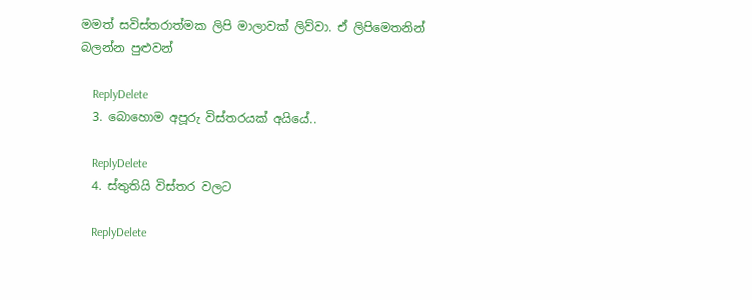මමත් සවිස්තරාත්මක ලිපි මාලාවක් ලිව්වා. ඒ ලිපිමෙතනින් බලන්න පුළුවන්

    ReplyDelete
  3. බොහොම අපූරු විස්තරයක් අයියේ..

    ReplyDelete
  4. ස්තුතියි විස්තර වලට

    ReplyDelete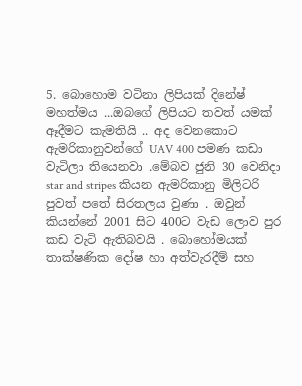5. බොහොම වටිනා ලිපියක් දිනේෂ් මහත්මය ...ඔබගේ ලිපියට තවත් යමක් ඈදීමට කැමතියි .. අද වෙනකොට ඇමරිකානුවන්ගේ UAV 400 පමණ කඩා වැටිලා තියෙනවා .මේබව ජුනි 30 වෙනිදා star and stripes කියන ඇමරිකානු මිලිටරි පුවත් පතේ සිරතලය වුණා . ඔවුන් කියන්නේ 2001 සිට 400ට වැඩ ලොව පුර කඩ වැටි ඇතිබවයි . බොහෝමයක් තාක්ෂණික දෝෂ හා අත්වැරදීම් සහ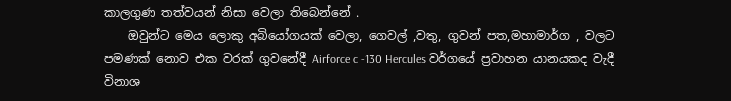කාලගුණ තත්වයන් නිසා වෙලා තිබෙන්නේ .
    ඔවුන්ට මෙය ලොකු අබියෝගයක් වෙලා, ගෙවල් ,වතු, ගුවන් පත,මහාමාර්ග , වලට පමණක් නොව එක වරක් ගුවනේදී Airforce c -130 Hercules වර්ගයේ ප්‍රවාහන යානයකද වැදී විනාශ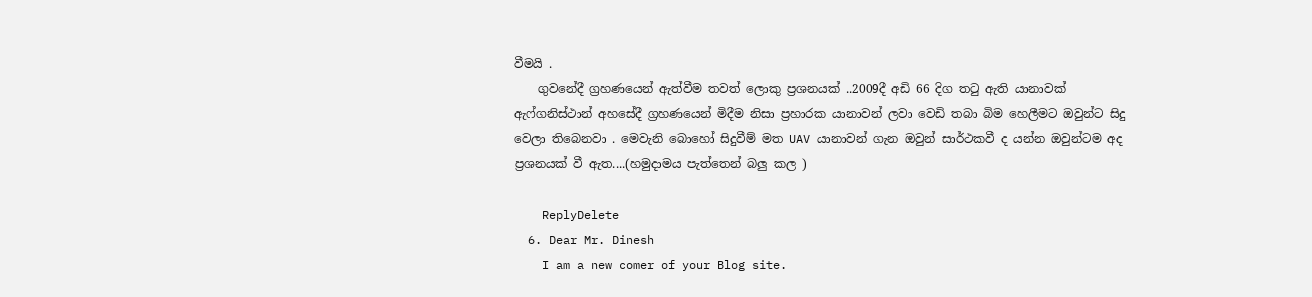වීමයි .
    ගුවනේදී ග්‍රහණයෙන් ඇත්වීම තවත් ලොකු ප්‍රශනයක් ..2009දී අඩි 66 දිග තටු ඇති යානාවක් ඇෆ්ගනිස්ථාන් අහසේදී ග්‍රහණයෙන් මිදීම නිසා ප්‍රහාරක යානාවන් ලවා වෙඩි තබා බිම හෙලීමට ඔවුන්ට සිදු වෙලා තිබෙනවා . මෙවැනි බොහෝ සිදුවීම් මත UAV යානාවන් ගැන ඔවුන් සාර්ථකවී ද යන්න ඔවුන්ටම අද ප්‍රශනයක් වී ඇත....(හමුදාමය පැත්තෙන් බලු කල )

    ReplyDelete
  6. Dear Mr. Dinesh
    I am a new comer of your Blog site.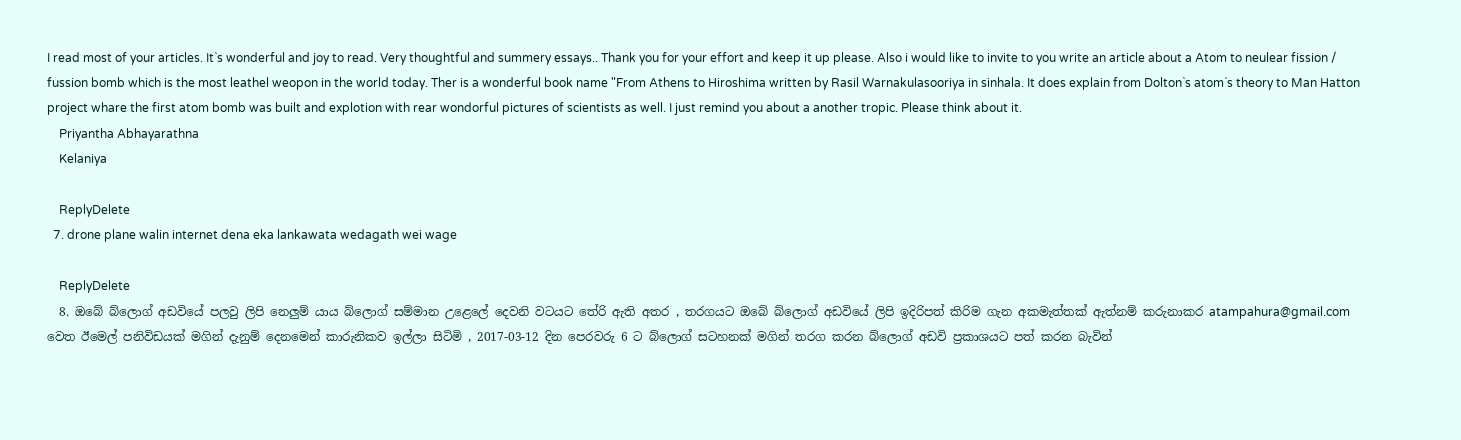I read most of your articles. It`s wonderful and joy to read. Very thoughtful and summery essays.. Thank you for your effort and keep it up please. Also i would like to invite to you write an article about a Atom to neulear fission / fussion bomb which is the most leathel weopon in the world today. Ther is a wonderful book name "From Athens to Hiroshima written by Rasil Warnakulasooriya in sinhala. It does explain from Dolton`s atom`s theory to Man Hatton project whare the first atom bomb was built and explotion with rear wondorful pictures of scientists as well. I just remind you about a another tropic. Please think about it.
    Priyantha Abhayarathna
    Kelaniya

    ReplyDelete
  7. drone plane walin internet dena eka lankawata wedagath wei wage

    ReplyDelete
  8. ඔබේ බ්ලොග් අඩවියේ පලවු ලිපි නෙලුම් යාය බ්ලොග් සම්මාන උළෙලේ දෙවනි වටයට තේරි ඇති අතර , තරගයට ඔබේ බ්ලොග් අඩවියේ ලිපි ඉදිරිපත් කිරිම ගැන අකමැත්තක් ඇත්නම් කරුනාකර atampahura@gmail.com වෙත ඊමෙල් පනිවිඩයක් මගින් දැනුම් දෙනමෙන් කාරුනිකව ඉල්ලා සිටිමි , 2017-03-12 දින පෙරවරු 6 ට බ්ලොග් සටහනක් මගින් තරග කරන බ්ලොග් අඩවි ප්‍රකාශයට පත් කරන බැවින්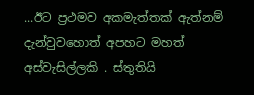...ඊට ප්‍රථමව අකමැත්තක් ඇත්නම් දැන්වුවහොත් අපහට මහත් අස්වැසිල්ලකි . ස්තුතියි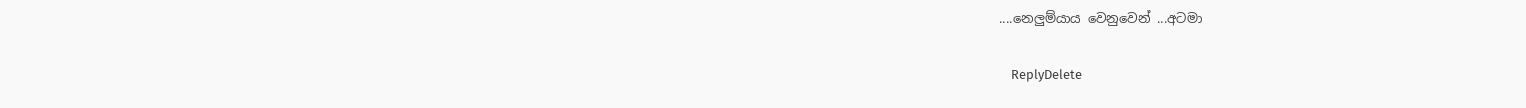....නෙලුම්යාය වෙනුවෙන් ...අටමා

    ReplyDelete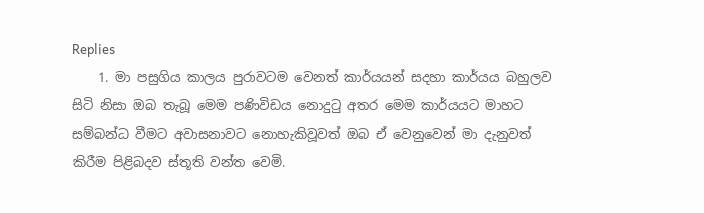Replies
    1. මා පසුගිය කාලය පුරාවටම වෙනත් කාර්යයන් සදහා කාර්යය බහුලව සිටි නිසා ඔබ තැබූ මෙම පණිවිඩය නොදුටු අතර මෙම කාර්යයට මාහට සම්බන්ධ වීමට අවාසනාවට නොහැකිවූවත් ඔබ ඒ වෙනුවෙන් මා දැනුවත් කිරීම පිළිබදව ස්තූති වන්ත වෙමි.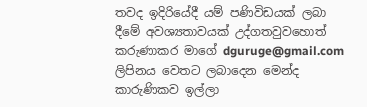තවද ඉදිරියේදී යම් පණිවිඩයක් ලබා දීමේ අවශ්‍යතාවයක් උද්ගතවුවහොත් කරුණාකර මාගේ dguruge@gmail.com ලිපිනය වෙතට ලබාදෙන මෙන්ද කාරුණිකව ඉල්ලා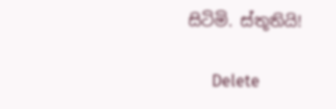සිටිමි. ස්තූතියි!

      Delete